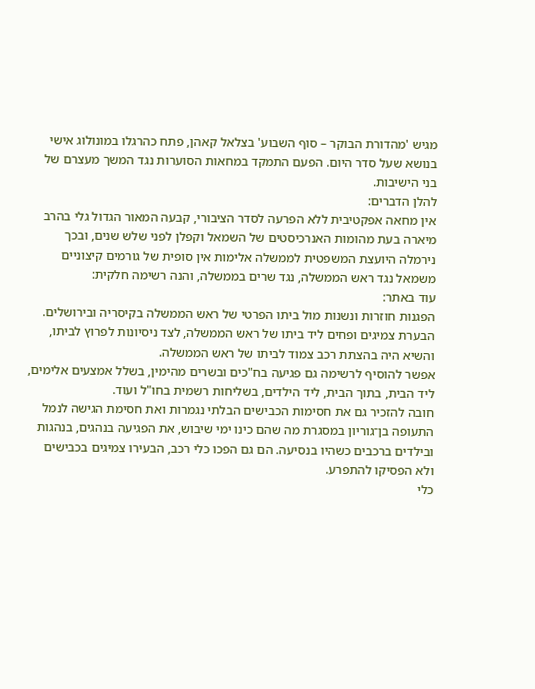מגיש 'מהדורת הבוקר – סוף השבוע' בצלאל קאהן, פתח כהרגלו במונולוג אישי בנושא שעל סדר היום. הפעם התמקד במחאות הסוערות נגד המשך מעצרם של בני הישיבות.
להלן הדברים:
אין מחאה אפקטיבית ללא הפרעה לסדר הציבורי, קבעה המאור הגדול גלי בהרב מיארה בעת מהומות האנרכיסטים של השמאל וקפלן לפני שלש שנים, ובכך נירמלה היועצת המשפטית לממשלה אלימות אין סופית של גורמים קיצוניים משמאל נגד ראש הממשלה, נגד שרים בממשלה, והנה רשימה חלקית:
עוד באתר:
הפגנות חוזרות ונשנות מול ביתו הפרטי של ראש הממשלה בקיסריה ובירושלים.
הבערת צמיגים ופחים ליד ביתו של ראש הממשלה, לצד ניסיונות לפרוץ לביתו, והשיא היה בהצתת רכב צמוד לביתו של ראש הממשלה.
אפשר להוסיף לרשימה גם פגיעה בח"כים ובשרים מהימין, בשלל אמצעים אלימים, ליד הבית, בתוך הבית, ליד הילדים, בשליחות רשמית בחו"ל ועוד.
חובה להזכיר גם את חסימות הכבישים הבלתי נגמרות ואת חסימת הגישה לנמל התעופה בן־גוריון במסגרת מה שהם כינו ימי שיבוש, את הפגיעה בנהגים, בנהגות ובילדים ברכבים כשהיו בנסיעה. הם גם הפכו כלי רכב, הבעירו צמיגים בכבישים ולא הפסיקו להתפרע.
כלי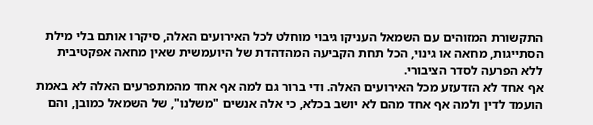התקשורת המזוהים עם השמאל העניקו גיבוי מוחלט לכל האירועים האלה, סיקרו אותם בלי מילת הסתייגות, מחאה או גינוי, הכל תחת הקביעה המהדהדת של היועמשית שאין מחאה אפקטיבית ללא הפרעה לסדר הציבורי.
אף אחד לא הזדעזע מכל האירועים האלה. ודי ברור גם למה אף אחד מהמתפרעים האלה לא באמת הועמד לדין ולמה אף אחד מהם לא יושב בכלא, כי אלה אנשים "משלנו", של השמאל כמובן, והם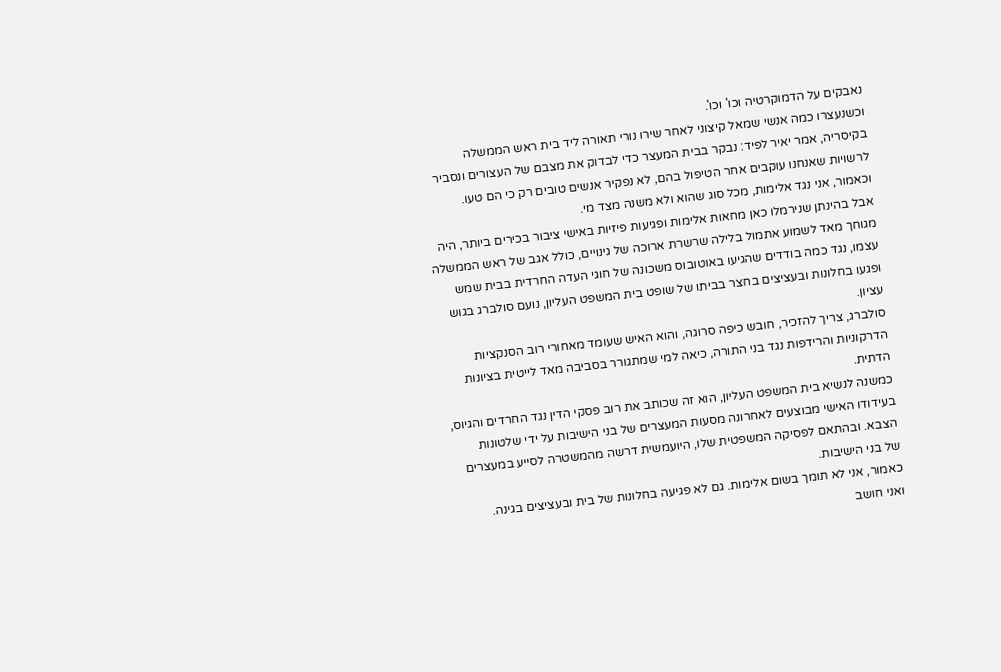נאבקים על הדמוקרטיה וכו' וכו'.
וכשנעצרו כמה אנשי שמאל קיצוני לאחר שירו נורי תאורה ליד בית ראש הממשלה בקיסריה, אמר יאיר לפיד: נבקר בבית המעצר כדי לבדוק את מצבם של העצורים ונסביר לרשויות שאנחנו עוקבים אחר הטיפול בהם, לא נפקיר אנשים טובים רק כי הם טעו.
וכאמור, אני נגד אלימות, מכל סוג שהוא ולא משנה מצד מי.
אבל בהינתן שנירמלו כאן מחאות אלימות ופגיעות פיזיות באישי ציבור בכירים ביותר, היה מגוחך מאד לשמוע אתמול בלילה שרשרת ארוכה של גינויים, כולל אגב של ראש הממשלה עצמו, נגד כמה בודדים שהגיעו באוטובוס משכונה של חוגי העדה החרדית בבית שמש ופגעו בחלונות ובעציצים בחצר בביתו של שופט בית המשפט העליון, נועם סולברג בגוש עציון.
סולברג, צריך להזכיר, חובש כיפה סרוגה, והוא האיש שעומד מאחורי רוב הסנקציות הדרקוניות והרידפות נגד בני התורה, כיאה למי שמתגורר בסביבה מאד לייטית בציונות הדתית.
כמשנה לנשיא בית המשפט העליון, הוא זה שכותב את רוב פסקי הדין נגד החרדים והגיוס, בעידודו האישי מבוצעים לאחרונה מסעות המעצרים של בני הישיבות על ידי שלטונות הצבא. ובהתאם לפסיקה המשפטית שלו, היועמשית דרשה מהמשטרה לסייע במעצרים של בני הישיבות.
כאמור, אני לא תומך בשום אלימות. גם לא פגיעה בחלונות של בית ובעציצים בגינה.
ואני חושב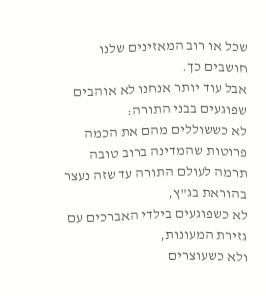שכל או רוב המאזינים שלנו חושבים כך.
אבל עוד יותר אנחנו לא אוהבים שפוגעים בבני התורה:
לא כששוללים מהם את הכמה פרוטות שהמדינה ברוב טובה תרמה לעולם התורה עד שזה נעצר בהוראת בג"ץ,
לא כשפוגעים בילדי האברכים עם גזירת המעונות,
ולא כשעוצרים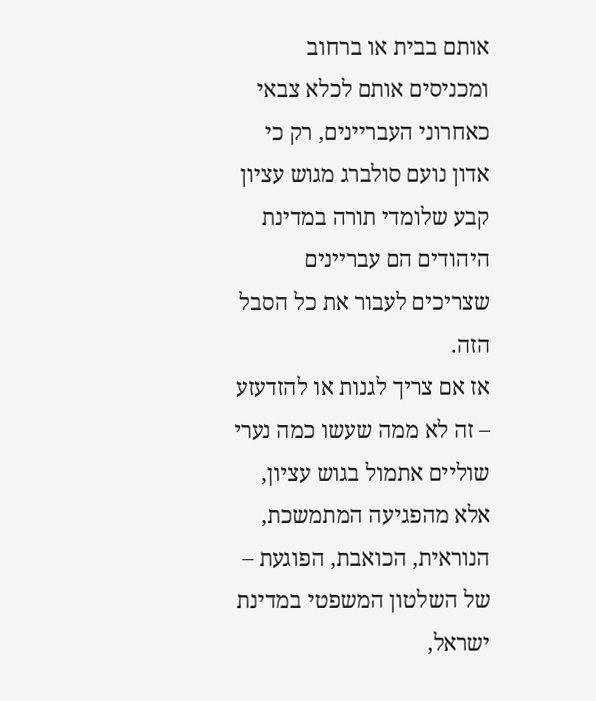אותם בבית או ברחוב ומכניסים אותם לכלא צבאי כאחרוני העבריינים, רק כי אדון נועם סולברג מגוש עציון קבע שלומדי תורה במדינת היהודים הם עבריינים שצריכים לעבור את כל הסבל הזה.
אז אם צריך לגנות או להזדעזע – זה לא ממה שעשו כמה נערי שוליים אתמול בגוש עציון, אלא מהפגיעה המתמשכת, הנוראית, הכואבת, הפוגעת – של השלטון המשפטי במדינת ישראל,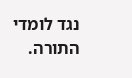נגד לומדי התורה.